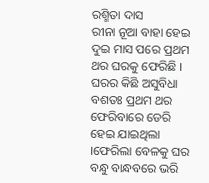ରଶ୍ମିତା ଦାସ
ରୀନା ନୂଆ ବାହା ହେଇ ଦୁଇ ମାସ ପରେ ପ୍ରଥମ ଥର ଘରକୁ ଫେରିଛି । ଘରର କିଛି ଅସୁବିଧା ବଶତଃ ପ୍ରଥମ ଥର ଫେରିବାରେ ଡେରି ହେଇ ଯାଇଥିଲା ।ଫେରିଲା ବେଳକୁ ଘର ବନ୍ଧୁ ବାନ୍ଧବରେ ଭରି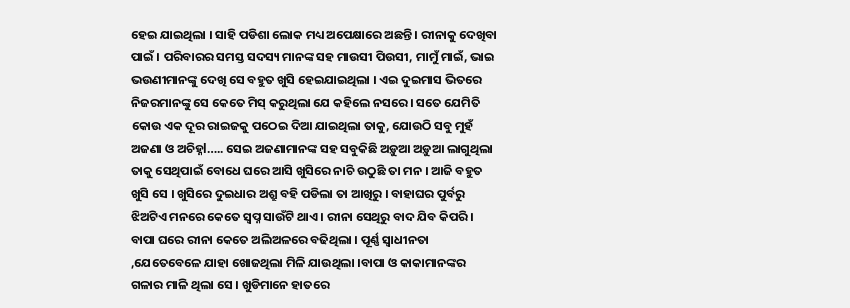ହେଇ ଯାଇଥିଲା । ସାହି ପଡିଶା ଲୋକ ମଧ୍ୟ ଅପେକ୍ଷାରେ ଅଛନ୍ତି । ରୀନାକୁ ଦେଖିବା ପାଇଁ । ପରିବାରର ସମସ୍ତ ସଦସ୍ୟ ମାନଙ୍କ ସହ ମାଉସୀ ପିଉସୀ, ମାମୁଁ ମାଇଁ, ଭାଇ ଭଉଣୀମାନଙ୍କୁ ଦେଖି ସେ ବହୁତ ଖୁସି ହେଇଯାଇଥିଲା । ଏଇ ଦୁଇମାସ ଭିତରେ ନିଜରମାନଙ୍କୁ ସେ କେତେ ମିସ୍ କରୁଥିଲା ଯେ କହିଲେ ନସରେ । ସତେ ଯେମିତି କୋଉ ଏକ ଦୂର ରାଇଜକୁ ପଠେଇ ଦିଆ ଯାଇଥିଲା ତାକୁ, ଯୋଉଠି ସବୁ ମୁହଁ ଅଜଣା ଓ ଅଚିହ୍ନl….. ସେଇ ଅଜଣାମାନଙ୍କ ସହ ସବୁକିଛି ଅଡ଼ୁଆ ଅଡ଼ୁଆ ଲାଗୁଥିଲା ତାକୁ ସେଥିପାଇଁ ବୋଧେ ଘରେ ଆସି ଖୁସିରେ ନାଚି ଉଠୁଛି ତା ମନ । ଆଜି ବହୁତ ଖୁସି ସେ । ଖୁସିରେ ଦୁଇଧାର ଅଶ୍ରୁ ବହି ପଡିଲା ତା ଆଖିରୁ । ବାହାଘର ପୁର୍ବରୁ ଝିଅଟିଏ ମନରେ କେତେ ସ୍ବପ୍ନ ସାଉଁଟି ଥାଏ । ରୀନା ସେଥିରୁ ବାଦ ଯିବ କିପରି ।
ବାପା ଘରେ ରୀନା କେତେ ଅଲିଅଳରେ ବଢିଥିଲା । ପୂର୍ଣ୍ଣ ସ୍ୱାଧୀନତା ,ଯେତେବେଳେ ଯାହା ଖୋଜଥିଲା ମିଳି ଯାଉଥିଲା ।ବାପା ଓ କାକାମାନଙ୍କର ଗଳାର ମାଳି ଥିଲା ସେ । ଖୁଡିମାନେ ହାତରେ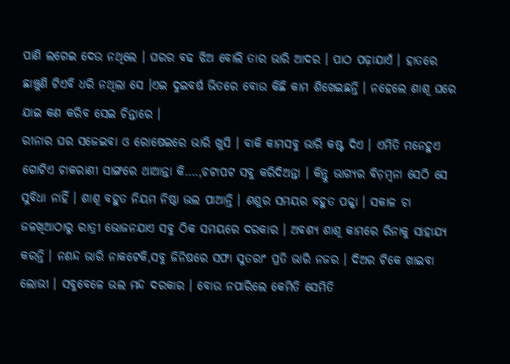ପାଣି ଲଗେଇ ଦେଉ ନଥିଲେ । ଘରର ବଢ ଝିଅ ବୋଲି ତାର ଭାରି ଆଦର । ପାଠ ପଢ଼ାଯାଏଁ । ହାତରେ ଛାଞ୍ଚୁଣି ଟିଏବି ଧରି ନଥିଲା ସେ ।ଏଇ ଦୁଇବର୍ଷ ଭିତରେ ବୋଉ କିଛି କାମ ଶିଖେଇଛନ୍ତି । ନହେଲେ ଶାଶୂ ଘରେ ଯାଇ କଣ କରିବ ସେଇ ଚିନ୍ତାରେ ।
ରୀନାର ଘର ସଜେଇବା ଓ ରୋଷେଇରେ ଭାରି ଖୁସି । ବାକି କାମସବୁ ଭାରି କଷ୍ଟ ଦିଏ । ଏମିତି ମନେହୁଏ ଗୋଟିଏ ଚାକରାଣୀ ସାଙ୍ଗରେ ଥାଆନ୍ତା କି….,ଚଟାପଟ ସବୁ କରିଦିଅନ୍ତା । କିନ୍ତୁ ଭାଗ୍ୟର ବିଡ଼ମ୍ବନା ସେଠି ସେ ସୁବିଧା ନାହିଁ । ଶାଶୂ ବହୁତ ନିୟମ ନିଷ୍ଠା ଭଲ ପାଆନ୍ତି । ଶଶୁର ସମୟର ବହୁତ ପକ୍କା । ସକାଳ ଚା ଜଳଖିଆଠାରୁ ରାତ୍ରୀ ଭୋଜନଯାଏ ସବୁ ଠିକ ସମୟରେ ଦରକାର । ଅବଶ୍ୟ ଶାଶୂ କାମରେ ରିନାକୁ ସାହାଯ୍ୟ କରନ୍ତି । ନଣନ୍ଦ ଭାରି ନାକଟେକି,ସବୁ ଜିନିଷରେ ସଫା ସୁତରାଂ ପ୍ରତି ଭାରି ନଜର । ଦିଅର ଟିକେ ଖାଇବା ଲୋଭୀ । ସବୁବେଳେ ଭଲ ମନ୍ଦ ଦରକାର । ବୋଉ ନପାରିଲେ କେମିତି ସେମିତି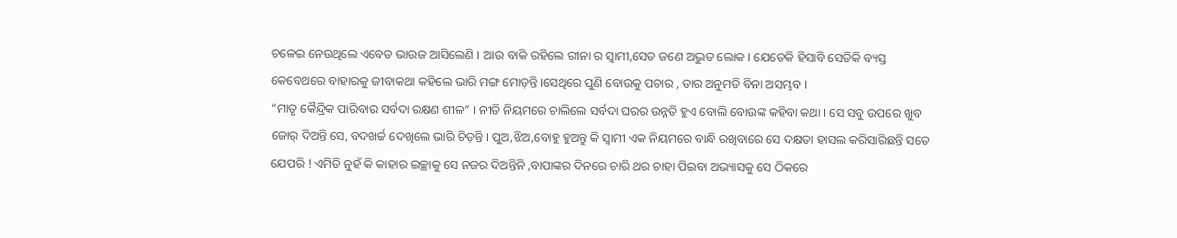ଚଳେଇ ନେଉଥିଲେ ଏବେତ ଭାଉଜ ଆସିଲେଣି । ଆଉ ବାକି ରହିଲେ ରୀନା ର ସ୍ୱାମୀ,ସେତ ଜଣେ ଅଦ୍ଭୁତ ଲୋକ । ଯେତେକି ହିସାବି ସେତିକି ବ୍ୟସ୍ତ କେବେଥରେ ବାହାରକୁ ଜୀବାକଥା କହିଲେ ଭାରି ମଙ୍ଗ ମୋଡ଼ନ୍ତି ।ସେଥିରେ ପୁଣି ବୋଉକୁ ପଚାର , ତାର ଅନୁମତି ବିନା ଅସମ୍ଭବ ।
“ମାତୃ କୈନ୍ଦ୍ରିକ ପାରିବାର ସର୍ବଦା ରକ୍ଷଣ ଶୀଳ” । ନୀତି ନିୟମରେ ଚାଲିଲେ ସର୍ବଦା ଘରର ଉନ୍ନତି ହୁଏ ବୋଲି ବୋଉଙ୍କ କହିବା କଥା । ସେ ସବୁ ଉପରେ ଖୁବ ଜୋର୍ ଦିଅନ୍ତି ସେ, ବଦଖର୍ଚ୍ଚ ଦେଖିଲେ ଭାରି ଚିଡ଼ନ୍ତି । ପୁଅ,ଝିଅ,ବୋହୁ ହୁଅନ୍ତୁ କି ସ୍ୱାମୀ ଏକ ନିୟମରେ ବାନ୍ଧି ରଖିବାରେ ସେ ଦକ୍ଷତା ହାସଲ କରିସାରିଛନ୍ତି ସତେ ଯେପରି ! ଏମିତି ନୁହଁ କି କାହାର ଇଚ୍ଛାକୁ ସେ ନଜର ଦିଅନ୍ତିନି ,ବାପାଙ୍କର ଦିନରେ ଚାରି ଥର ଚାହା ପିଇବା ଅଭ୍ୟାସକୁ ସେ ଠିକରେ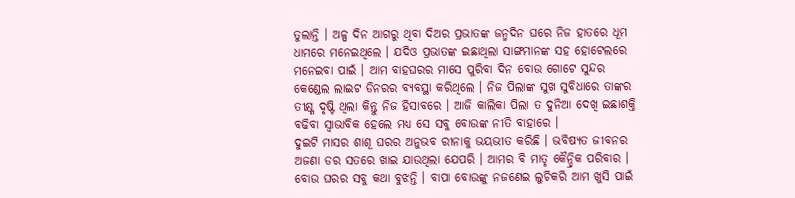ତୁଲାନ୍ତି । ଅଳ୍ପ ଦିନ ଆଗରୁ ଥିବା ଦିଅର ପ୍ରଭାତଙ୍କ ଜନ୍ମଦିନ ଘରେ ନିଜ ହାତରେ ଧୂମ ଧାମରେ ମନେଇଥିଲେ । ଯଦିଓ ପ୍ରଭାତଙ୍କ ଇଛାଥିଲା ସାଙ୍ଗମାନଙ୍କ ସହ ହୋଟେଲରେ ମନେଇବା ପାଇଁ । ଆମ ବାହଘରର ମାସେ ପୁରିବା ଦିନ ବୋଉ ଗୋଟେ ସୁନ୍ଦର କେଣ୍ଡେଲ ଲାଇଟ ଡିନରର ବ୍ୟବସ୍ଥା କରିଥିଲେ । ନିଜ ପିଲାଙ୍କ ସୁଖ ସୁବିଧାରେ ତାଙ୍କର ତୀକ୍ଷ୍ଣ ଦୃଷ୍ଟି ଥିଲା କିନ୍ତୁ ନିଜ ହିସାବରେ । ଆଜି କାଲିକା ପିଲା ତ ଦୁନିଆ ଦେଖି ଇଛାଶକ୍ତି ବଢିବା ସ୍ୱାଭାବିକ ହେଲେ ମଧ୍ୟ ସେ ସବୁ ବୋଉଙ୍କ ନୀତି ବାହାରେ ।
ଦୁଇଟି ମାସର ଶାଶୂ ଘରର ଅନୁଭବ ରୀନାକୁ ଭୟଭୀତ କରିଛି । ଭବିଷ୍ୟତ ଜୀବନର ଅଜଣା ଡର ସତରେ ଖାଇ ଯାଉଥିଲା ଯେପରି । ଆମର ବି ମାତୃ କୈନ୍ଦ୍ରିକ ପରିବାର । ବୋଉ ଘରର ସବୁ କଥା ବୁଝନ୍ତି । ବାପା ବୋଉଙ୍କୁ ନଜଣେଇ ଲୁଚିକରି ଆମ ଖୁସି ପାଇଁ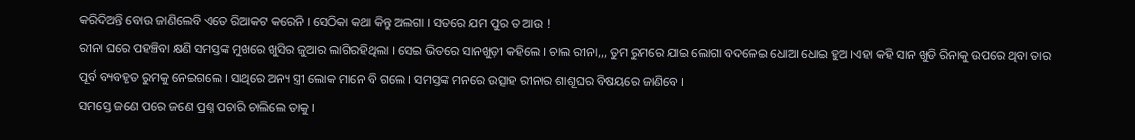କରିଦିଅନ୍ତି ବୋଉ ଜାଣିଲେବି ଏତେ ରିଆକଟ କରେନି । ସେଠିକା କଥା କିନ୍ତୁ ଅଲଗା । ସତରେ ଯମ ପୁର ତ ଆଉ !
ରୀନା ଘରେ ପହଞ୍ଚିବା କ୍ଷଣି ସମସ୍ତଙ୍କ ମୁଖରେ ଖୁସିର ଜୁଆର ଲାଗିରହିଥିଲା । ସେଇ ଭିତରେ ସାନଖୁଡ଼ୀ କହିଲେ । ଚାଲ ରୀନା,,, ତୁମ ରୁମରେ ଯାଇ ଲୋଗା ବଦଳେଇ ଧୋଆ ଧୋଇ ହୁଅ ।ଏହା କହି ସାନ ଖୁଡି ରିନାକୁ ଉପରେ ଥିବା ତାର ପୂର୍ବ ବ୍ୟବହୃତ ରୁମକୁ ନେଇଗଲେ । ସାଥିରେ ଅନ୍ୟ ସ୍ତ୍ରୀ ଲୋକ ମାନେ ବି ଗଲେ । ସମସ୍ତଙ୍କ ମନରେ ଉତ୍ସାହ ରୀନାର ଶାଶୂଘର ବିଷୟରେ ଜାଣିବେ ।
ସମସ୍ତେ ଜଣେ ପରେ ଜଣେ ପ୍ରଶ୍ନ ପଚାରି ଚାଲିଲେ ତାକୁ ।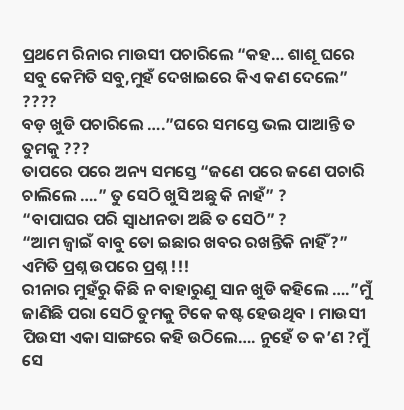ପ୍ରଥମେ ରିନାର ମାଉସୀ ପଚାରିଲେ “କହ… ଶାଶୂ ଘରେ ସବୁ କେମିତି ସବୁ,ମୁହଁ ଦେଖାଇରେ କିଏ କଣ ଦେଲେ” ????
ବଡ଼ ଖୁଡି ପଚାରିଲେ ….”ଘରେ ସମସ୍ତେ ଭଲ ପାଆନ୍ତି ତ ତୁମକୁ ???
ତାପରେ ପରେ ଅନ୍ୟ ସମସ୍ତେ “ଜଣେ ପରେ ଜଣେ ପଚାରି ଚାଲିଲେ ….” ତୁ ସେଠି ଖୁସି ଅଛୁ କି ନାହଁ” ?
“ବାପାଘର ପରି ସ୍ୱାଧୀନତା ଅଛି ତ ସେଠି” ?
“ଆମ ଜ୍ୱାଇଁ ବାବୁ ତୋ ଇଛାର ଖବର ରଖନ୍ତିକି ନାହିଁ ?”
ଏମିତି ପ୍ରଶ୍ନ ଉପରେ ପ୍ରଶ୍ନ !!!
ରୀନାର ମୁହଁରୁ କିଛି ନ ବାହାରୁଣୁ ସାନ ଖୁଡି କହିଲେ ….”ମୁଁ ଜାଣିଛି ପରା ସେଠି ତୁମକୁ ଟିକେ କଷ୍ଟ ହେଉଥିବ । ମାଉସୀ ପିଉସୀ ଏକା ସାଙ୍ଗରେ କହି ଉଠିଲେ…. ନୁହେଁ ତ କ’ଣ ?ମୁଁ ସେ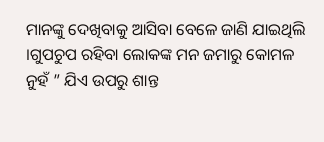ମାନଙ୍କୁ ଦେଖିବାକୁ ଆସିବା ବେଳେ ଜାଣି ଯାଇଥିଲି ।ଗୁପଚୁପ ରହିବା ଲୋକଙ୍କ ମନ ଜମାରୁ କୋମଳ ନୁହଁ ” ଯିଏ ଉପରୁ ଶାନ୍ତ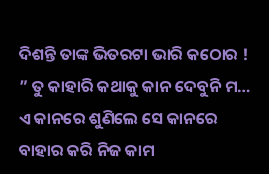ଦିଶନ୍ତି ତାଙ୍କ ଭିତରଟା ଭାରି କଠୋର !
” ତୁ କାହାରି କଥାକୁ କାନ ଦେବୁନି ମ… ଏ କାନରେ ଶୁଣିଲେ ସେ କାନରେ ବାହାର କରି ନିଜ କାମ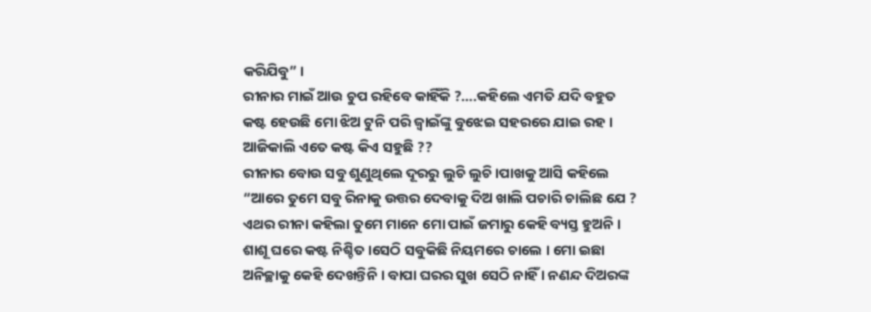କରିଯିବୁ” ।
ରୀନାର ମାଇଁ ଆଉ ଚୁପ ରହିବେ କାହିଁକି ?….କହିଲେ ଏମତି ଯଦି ବହୁତ କଷ୍ଟ ହେଉଛି ମୋ ଝିଅ ଟୁନି ପରି ଜ୍ୱାଇଁଙ୍କୁ ବୁଝେଇ ସହରରେ ଯାଇ ରହ । ଆଜିକାଲି ଏତେ କଷ୍ଟ କିଏ ସହୁଛି ??
ରୀନାର ବୋଉ ସବୁ ଶୁଣୁଥିଲେ ଦୂରରୁ ଲୁଚି ଲୁଚି ।ପାଖକୁ ଆସି କହିଲେ “ଆରେ ତୁମେ ସବୁ ରିନାକୁ ଉତ୍ତର ଦେବାକୁ ଦିଅ ଖାଲି ପଚାରି ଚାଲିଛ ଯେ ?
ଏଥର ରୀନା କହିଲା ତୁମେ ମାନେ ମୋ ପାଇଁ ଜମାରୁ କେହି ବ୍ୟସ୍ତ ହୁଅନି । ଶାଶୂ ଘରେ କଷ୍ଟ ନିଶ୍ଚିତ ।ସେଠି ସବୁକିଛି ନିୟମରେ ଚାଲେ । ମୋ ଇଛା ଅନିଚ୍ଛାକୁ କେହି ଦେଖନ୍ତିନି । ବାପା ଘରର ସୁଖ ସେଠି ନାହିଁ । ନଣନ୍ଦ ଦିଅରଙ୍କ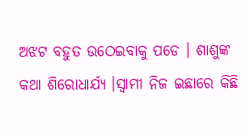ଅଝଟ ବହୁତ ଉଠେଇବାକୁ ପଡେ । ଶାଶୁଙ୍କ କଥା ଶିରୋଧାର୍ଯ୍ୟ ।ସ୍ୱାମୀ ନିଜ ଇଛାରେ କିଛି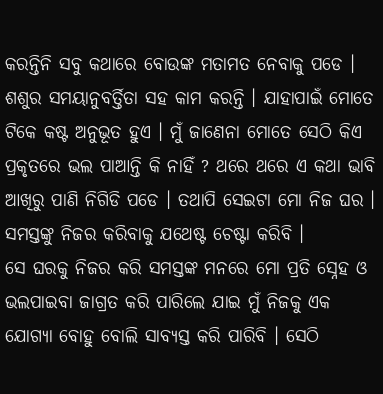କରନ୍ତିନି ସବୁ କଥାରେ ବୋଉଙ୍କ ମତାମତ ନେବାକୁ ପଡେ । ଶଶୁର ସମୟାନୁବର୍ତ୍ତିତା ସହ କାମ କରନ୍ତି । ଯାହାପାଇଁ ମୋତେ ଟିକେ କଷ୍ଟ ଅନୁଭୂତ ହୁଏ । ମୁଁ ଜାଣେନା ମୋତେ ସେଠି କିଏ ପ୍ରକୃତରେ ଭଲ ପାଆନ୍ତି କି ନାହିଁ ? ଥରେ ଥରେ ଏ କଥା ଭାବି ଆଖିରୁ ପାଣି ନିଗିଡି ପଡେ । ତଥାପି ସେଇଟା ମୋ ନିଜ ଘର । ସମସ୍ତଙ୍କୁ ନିଜର କରିବାକୁ ଯଥେଷ୍ଟ ଚେଷ୍ଟା କରିବି ।
ସେ ଘରକୁ ନିଜର କରି ସମସ୍ତଙ୍କ ମନରେ ମୋ ପ୍ରତି ସ୍ନେହ ଓ ଭଲପାଇବା ଜାଗ୍ରତ କରି ପାରିଲେ ଯାଇ ମୁଁ ନିଜକୁ ଏକ ଯୋଗ୍ୟା ବୋହୁ ବୋଲି ସାବ୍ୟସ୍ତ କରି ପାରିବି । ସେଠି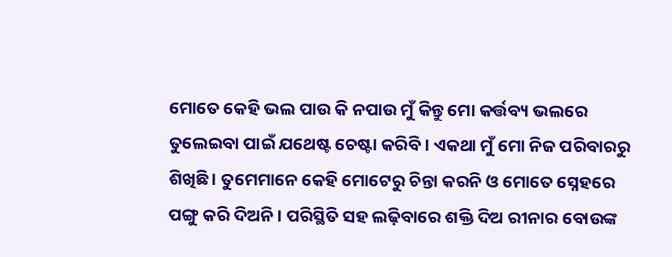ମୋତେ କେହି ଭଲ ପାଉ କି ନପାଉ ମୁଁ କିନ୍ତୁ ମୋ କର୍ତ୍ତବ୍ୟ ଭଲରେ ତୁଲେଇବା ପାଇଁ ଯଥେଷ୍ଟ ଚେଷ୍ଟା କରିବି । ଏକଥା ମୁଁ ମୋ ନିଜ ପରିବାରରୁ ଶିଖିଛି । ତୁମେମାନେ କେହି ମୋଟେରୁ ଚିନ୍ତା କରନି ଓ ମୋତେ ସ୍ନେହରେ ପଙ୍ଗୁ କରି ଦିଅନି । ପରିସ୍ଥିତି ସହ ଲଢ଼ିବାରେ ଶକ୍ତି ଦିଅ ରୀନାର ବୋଉଙ୍କ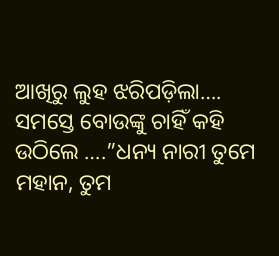ଆଖିରୁ ଲୁହ ଝରିପଡ଼ିଲା…. ସମସ୍ତେ ବୋଉଙ୍କୁ ଚାହିଁ କହି ଉଠିଲେ ….”ଧନ୍ୟ ନାରୀ ତୁମେ ମହାନ, ତୁମ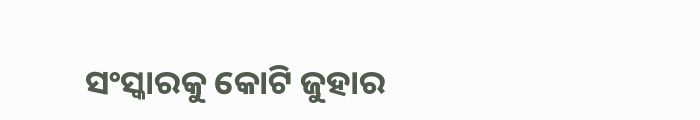ସଂସ୍କାରକୁ କୋଟି ଜୁହାର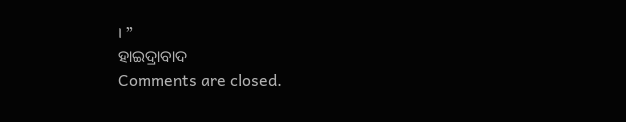। ”
ହାଇଦ୍ରାବାଦ
Comments are closed.